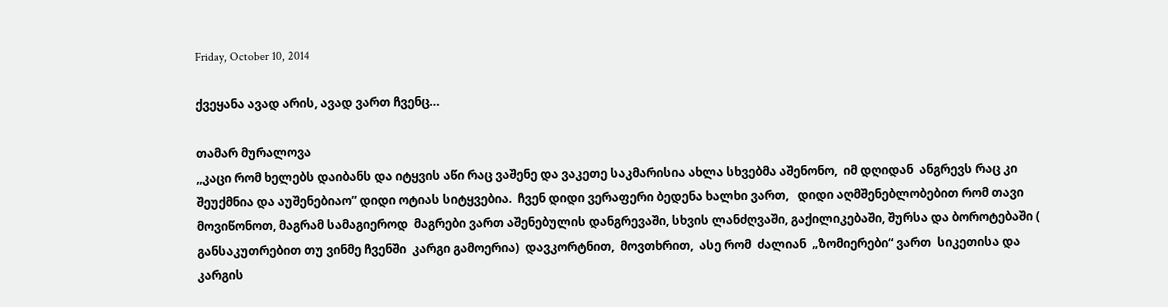Friday, October 10, 2014

ქვეყანა ავად არის, ავად ვართ ჩვენც…

თამარ მურალოვა
,,კაცი რომ ხელებს დაიბანს და იტყვის აწი რაც ვაშენე და ვაკეთე საკმარისია ახლა სხვებმა აშენონო,  იმ დღიდან  ანგრევს რაც კი შეუქმნია და აუშენებიაო” დიდი ოტიას სიტყვებია.  ჩვენ დიდი ვერაფერი ბედენა ხალხი ვართ,   დიდი აღმშენებლობებით რომ თავი მოვიწონოთ, მაგრამ სამაგიეროდ  მაგრები ვართ აშენებულის დანგრევაში, სხვის ლანძღვაში, გაქილიკებაში, შურსა და ბოროტებაში ( განსაკუთრებით თუ ვინმე ჩვენში  კარგი გამოერია)  დავკორტნით,  მოვთხრით,  ასე რომ  ძალიან  „ზომიერები“ ვართ  სიკეთისა და კარგის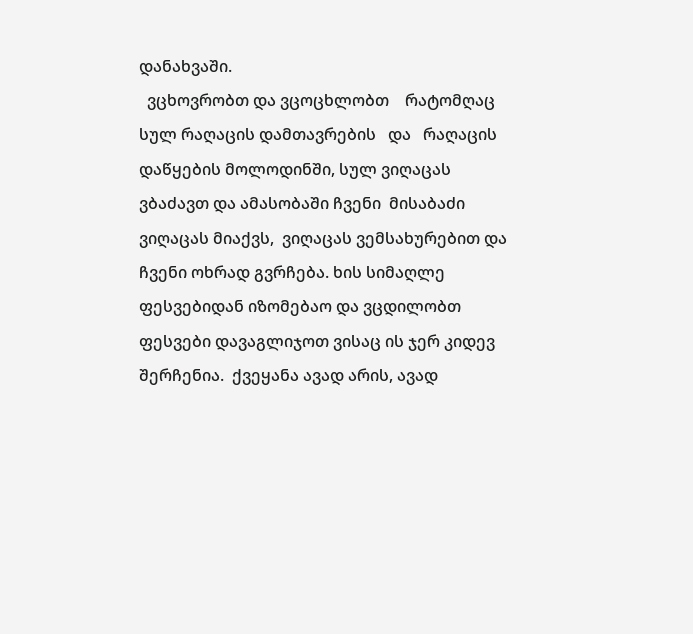დანახვაში.
  ვცხოვრობთ და ვცოცხლობთ    რატომღაც  სულ რაღაცის დამთავრების   და   რაღაცის დაწყების მოლოდინში, სულ ვიღაცას ვბაძავთ და ამასობაში ჩვენი  მისაბაძი ვიღაცას მიაქვს,  ვიღაცას ვემსახურებით და ჩვენი ოხრად გვრჩება. ხის სიმაღლე ფესვებიდან იზომებაო და ვცდილობთ ფესვები დავაგლიჯოთ ვისაც ის ჯერ კიდევ შერჩენია.  ქვეყანა ავად არის, ავად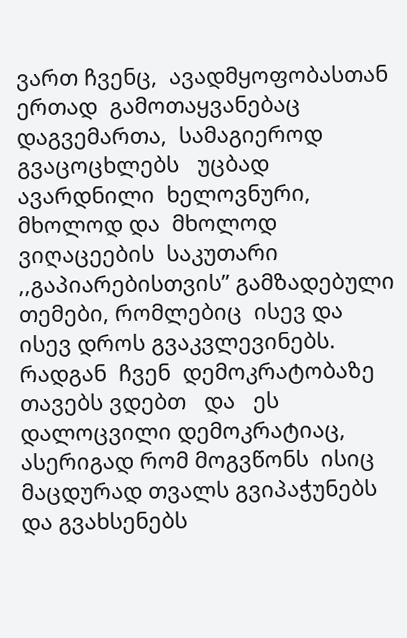ვართ ჩვენც,  ავადმყოფობასთან   ერთად  გამოთაყვანებაც  დაგვემართა,  სამაგიეროდ  გვაცოცხლებს   უცბად ავარდნილი  ხელოვნური,  მხოლოდ და  მხოლოდ  ვიღაცეების  საკუთარი  ,,გაპიარებისთვის” გამზადებული თემები, რომლებიც  ისევ და ისევ დროს გვაკვლევინებს.  რადგან  ჩვენ  დემოკრატობაზე თავებს ვდებთ   და   ეს დალოცვილი დემოკრატიაც, ასერიგად რომ მოგვწონს  ისიც მაცდურად თვალს გვიპაჭუნებს და გვახსენებს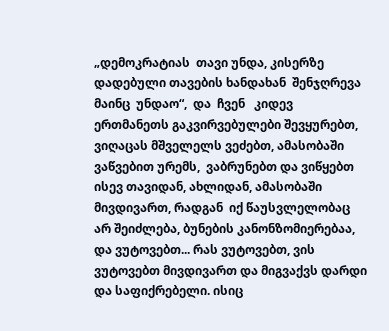„დემოკრატიას  თავი უნდა, კისერზე დადებული თავების ხანდახან  შენჯღრევა მაინც  უნდაო“,  და  ჩვენ   კიდევ   ერთმანეთს გაკვირვებულები შევყურებთ,  ვიღაცას მშველელს ვეძებთ, ამასობაში  ვაწვებით ურემს,  ვაბრუნებთ და ვიწყებთ ისევ თავიდან, ახლიდან, ამასობაში მივდივართ, რადგან  იქ წაუსვლელობაც არ შეიძლება, ბუნების კანონზომიერებაა, და ვუტოვებთ... რას ვუტოვებთ, ვის ვუტოვებთ მივდივართ და მიგვაქვს დარდი და საფიქრებელი. ისიც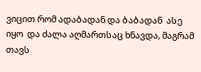ვიცით რომ ადაბადან და ბაბადან  ასე იყო  და ძალა აღმართსაც ხნავდა, მაგრამ თავს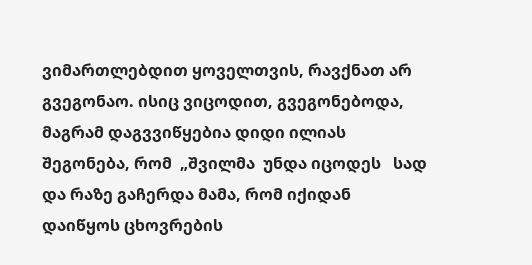ვიმართლებდით ყოველთვის, რავქნათ არ გვეგონაო. ისიც ვიცოდით, გვეგონებოდა, მაგრამ დაგვვიწყებია დიდი ილიას შეგონება, რომ  „შვილმა  უნდა იცოდეს   სად და რაზე გაჩერდა მამა, რომ იქიდან დაიწყოს ცხოვრების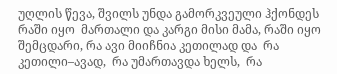უღლის წევა, შვილს უნდა გამორკვეული ჰქონდეს რაში იყო  მართალი და კარგი მისი მამა, რაში იყო შემცდარი, რა ავი მიიჩნია კეთილად და  რა კეთილი–ავად,  რა უმართავდა ხელს,  რა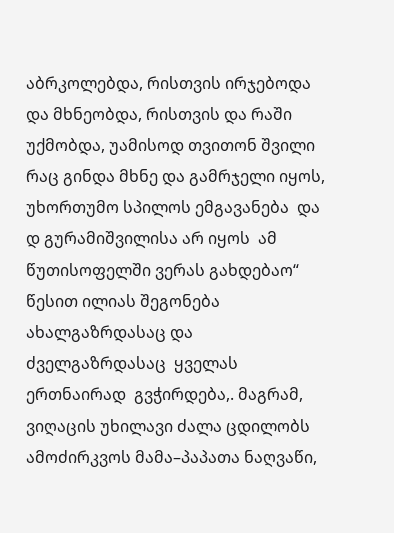აბრკოლებდა, რისთვის ირჯებოდა და მხნეობდა, რისთვის და რაში  უქმობდა, უამისოდ თვითონ შვილი რაც გინდა მხნე და გამრჯელი იყოს, უხორთუმო სპილოს ემგავანება  და  დ გურამიშვილისა არ იყოს  ამ წუთისოფელში ვერას გახდებაო“  წესით ილიას შეგონება  ახალგაზრდასაც და ძველგაზრდასაც  ყველას  ერთნაირად  გვჭირდება,. მაგრამ, ვიღაცის უხილავი ძალა ცდილობს ამოძირკვოს მამა–პაპათა ნაღვაწი,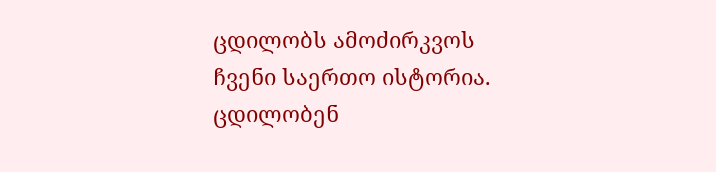ცდილობს ამოძირკვოს ჩვენი საერთო ისტორია. ცდილობენ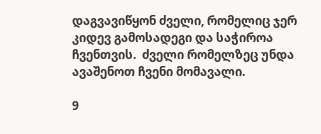დაგვავიწყონ ძველი, რომელიც ჯერ კიდევ გამოსადეგი და საჭიროა ჩვენთვის.  ძველი რომელზეც უნდა  ავაშენოთ ჩვენი მომავალი.

9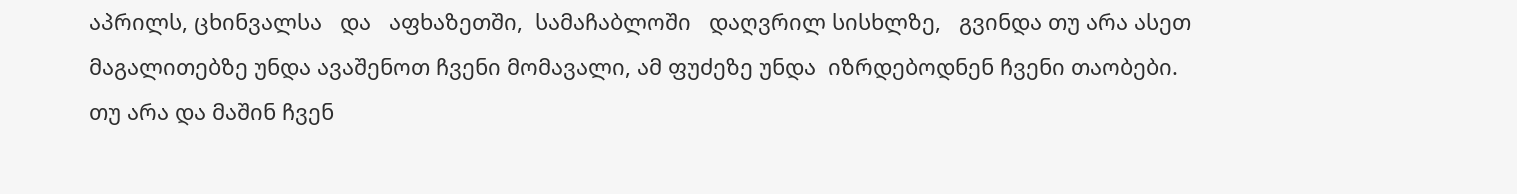აპრილს, ცხინვალსა   და   აფხაზეთში,  სამაჩაბლოში   დაღვრილ სისხლზე,   გვინდა თუ არა ასეთ მაგალითებზე უნდა ავაშენოთ ჩვენი მომავალი, ამ ფუძეზე უნდა  იზრდებოდნენ ჩვენი თაობები. თუ არა და მაშინ ჩვენ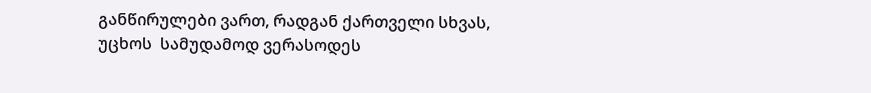განწირულები ვართ, რადგან ქართველი სხვას, უცხოს  სამუდამოდ ვერასოდეს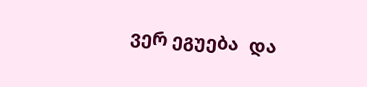ვერ ეგუება  და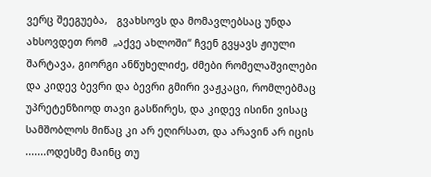ვერც შეეგუება,   გვახსოვს და მომავლებსაც უნდა ახსოვდეთ რომ  „აქვე ახლოში“ ჩვენ გვყავს ჟიული შარტავა, გიორგი ანწუხელიძე, ძმები რომელაშვილები და კიდევ ბევრი და ბევრი გმირი ვაჟკაცი, რომლებმაც  უპრეტენზიოდ თავი გასწირეს, და კიდევ ისინი ვისაც  სამშობლოს მიწაც კი არ ეღირსათ, და არავინ არ იცის  .......ოდესმე მაინც თუ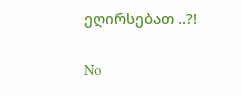ეღირსებათ ..?!

No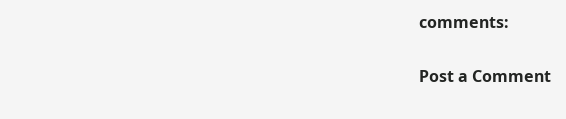comments:

Post a Comment